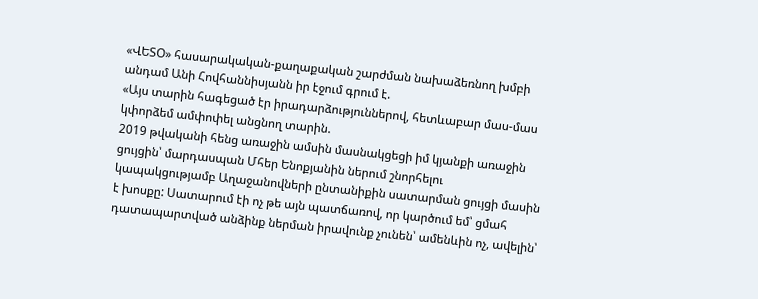«ՎԵՏՕ» հասարակական-քաղաքական շարժման նախաձեռնող խմբի անդամ Անի Հովհաննիսյանն իր էջում գրում է.
«Այս տարին հագեցած էր իրադարձություններով, հետևաբար մաս-մաս կփորձեմ ամփոփել անցնող տարին.
2019 թվականի հենց առաջին ամսին մասնակցեցի իմ կյանքի առաջին ցույցին՝ մարդասպան Մհեր Ենոքյանին ներում շնորհելու կապակցությամբ Աղաջանովների ընտանիքին սատարման ցույցի մասին է խոսքը: Սատարում էի ոչ թե այն պատճառով, որ կարծում եմ՝ ցմահ դատապարտված անձինք ներման իրավունք չունեն՝ ամենևին ոչ, ավելին՝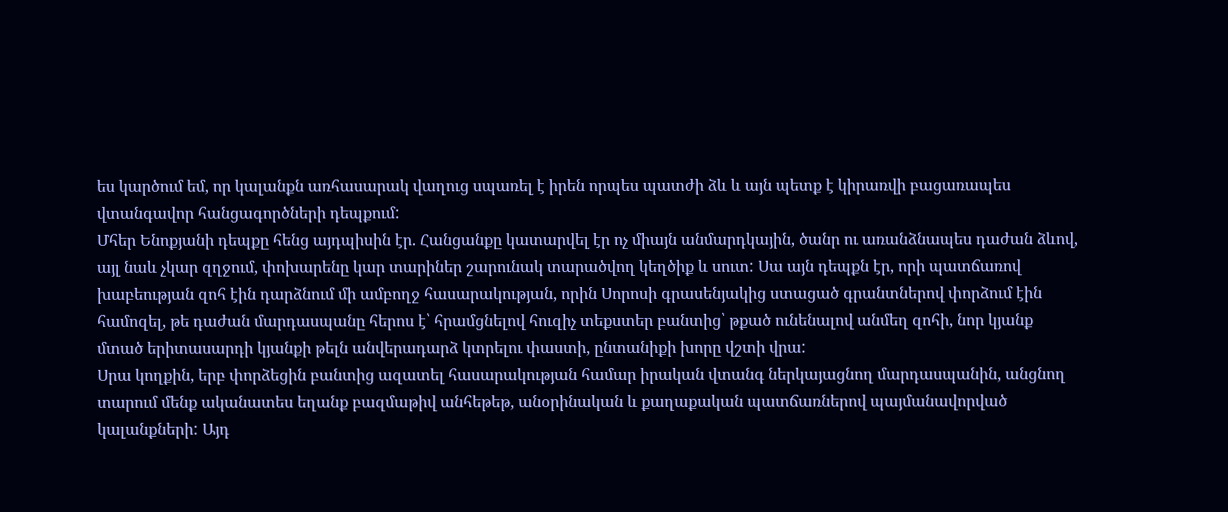ես կարծում եմ, որ կալանքն առհասարակ վաղուց սպառել է իրեն որպես պատժի ձև և այն պետք է կիրառվի բացառապես վտանգավոր հանցագործների դեպքում:
Մհեր Ենոքյանի դեպքը հենց այդպիսին էր. Հանցանքը կատարվել էր ոչ միայն անմարդկային, ծանր ու առանձնապես դաժան ձևով, այլ նաև չկար զղջում, փոխարենը կար տարիներ շարունակ տարածվող կեղծիք և սուտ: Սա այն դեպքն էր, որի պատճառով խաբեության զոհ էին դարձնում մի ամբողջ հասարակության, որին Սորոսի գրասենյակից ստացած գրանտներով փորձում էին համոզել, թե դաժան մարդասպանը հերոս է՝ հրամցնելով հուզիչ տեքստեր բանտից՝ թքած ունենալով անմեղ զոհի, նոր կյանք մտած երիտասարդի կյանքի թելն անվերադարձ կտրելու փաստի, ընտանիքի խորը վշտի վրա:
Սրա կողքին, երբ փորձեցին բանտից ազատել հասարակության համար իրական վտանգ ներկայացնող մարդասպանին, անցնող տարում մենք ականատես եղանք բազմաթիվ անհեթեթ, անօրինական և քաղաքական պատճառներով պայմանավորված կալանքների: Այդ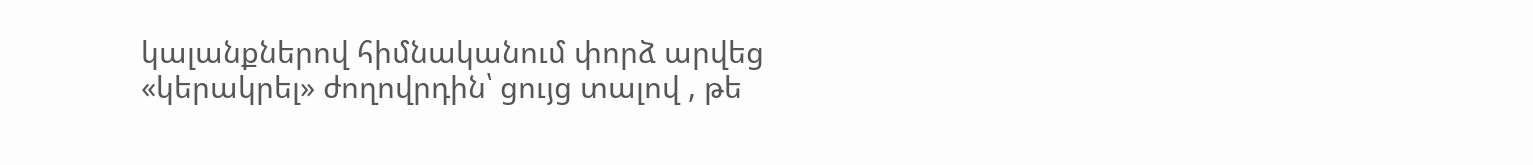կալանքներով հիմնականում փորձ արվեց «կերակրել» ժողովրդին՝ ցույց տալով , թե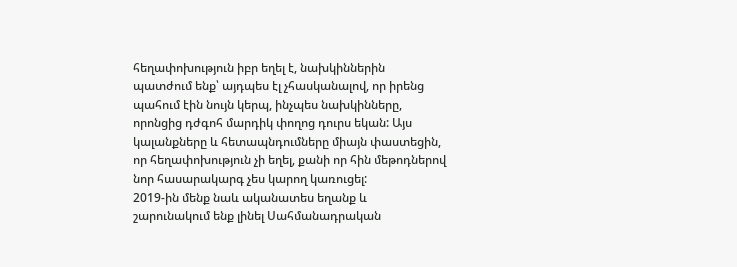հեղափոխություն իբր եղել է, նախկիններին պատժում ենք՝ այդպես էլ չհասկանալով, որ իրենց պահում էին նույն կերպ, ինչպես նախկինները, որոնցից դժգոհ մարդիկ փողոց դուրս եկան: Այս կալանքները և հետապնդումները միայն փաստեցին, որ հեղափոխություն չի եղել, քանի որ հին մեթոդներով նոր հասարակարգ չես կարող կառուցել:
2019-ին մենք նաև ականատես եղանք և շարունակում ենք լինել Սահմանադրական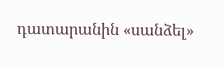դատարանին «սանձել»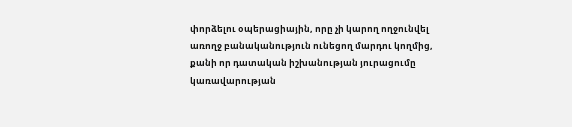փորձելու օպերացիային, որը չի կարող ողջունվել առողջ բանականություն ունեցող մարդու կողմից, քանի որ դատական իշխանության յուրացումը կառավարության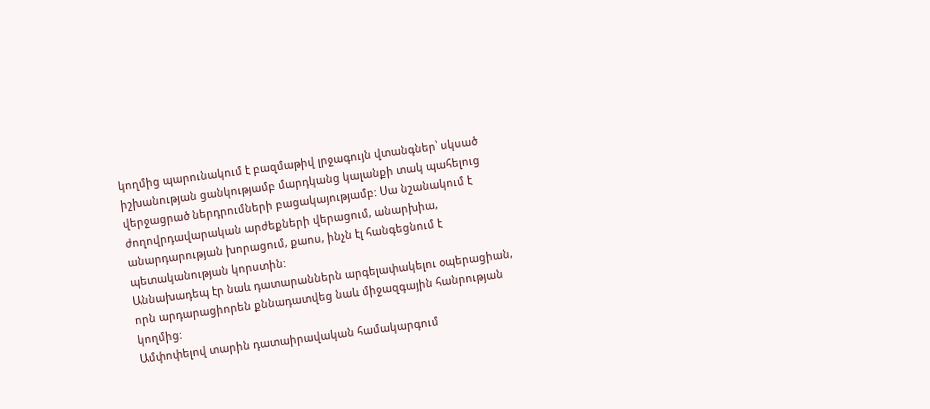կողմից պարունակում է բազմաթիվ լրջագույն վտանգներ՝ սկսած իշխանության ցանկությամբ մարդկանց կալանքի տակ պահելուց վերջացրած ներդրումների բացակայությամբ: Սա նշանակում է ժողովրդավարական արժեքների վերացում, անարխիա, անարդարության խորացում, քաոս, ինչն էլ հանգեցնում է պետականության կորստին:
Աննախադեպ էր նաև դատարաններն արգելափակելու օպերացիան, որն արդարացիորեն քննադատվեց նաև միջազգային հանրության կողմից:
Ամփոփելով տարին դատաիրավական համակարգում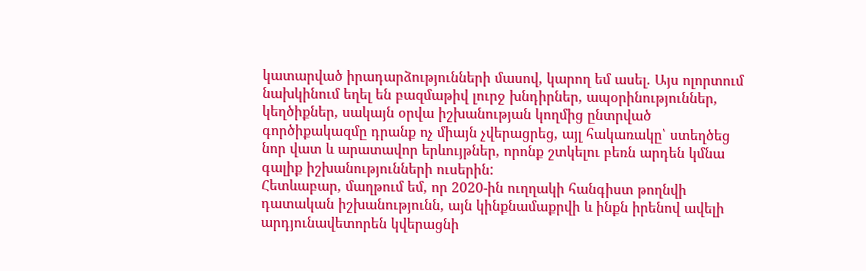կատարված իրադարձությունների մասով, կարող եմ ասել. Այս ոլորտում նախկինում եղել են բազմաթիվ լուրջ խնդիրներ, ապօրինություններ, կեղծիքներ, սակայն օրվա իշխանության կողմից ընտրված գործիքակազմը դրանք ոչ միայն չվերացրեց, այլ հակառակը՝ ստեղծեց նոր վատ և արատավոր երևույթներ, որոնք շտկելու բեռն արդեն կմնա գալիք իշխանությունների ուսերին:
Հետևաբար, մաղթում եմ, որ 2020-ին ուղղակի հանգիստ թողնվի դատական իշխանությունն, այն կինքնամաքրվի և ինքն իրենով ավելի արդյունավետորեն կվերացնի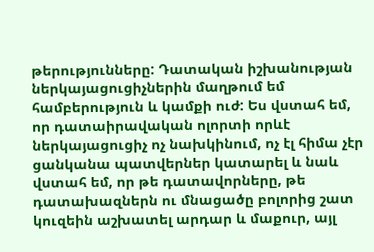թերությունները: Դատական իշխանության ներկայացուցիչներին մաղթում եմ համբերություն և կամքի ուժ: Ես վստահ եմ, որ դատաիրավական ոլորտի որևէ ներկայացուցիչ ոչ նախկինում, ոչ էլ հիմա չէր ցանկանա պատվերներ կատարել և նաև վստահ եմ, որ թե դատավորները, թե դատախազներն ու մնացածը բոլորից շատ կուզեին աշխատել արդար և մաքուր, այլ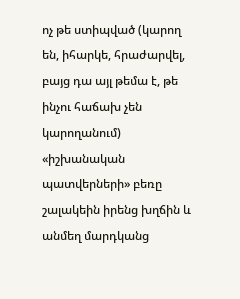ոչ թե ստիպված (կարող են, իհարկե, հրաժարվել, բայց դա այլ թեմա է, թե ինչու հաճախ չեն կարողանում) «իշխանական պատվերների» բեռը շալակեին իրենց խղճին և անմեղ մարդկանց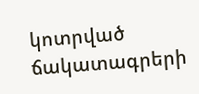կոտրված ճակատագրերի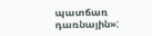պատճառ դառնային»: